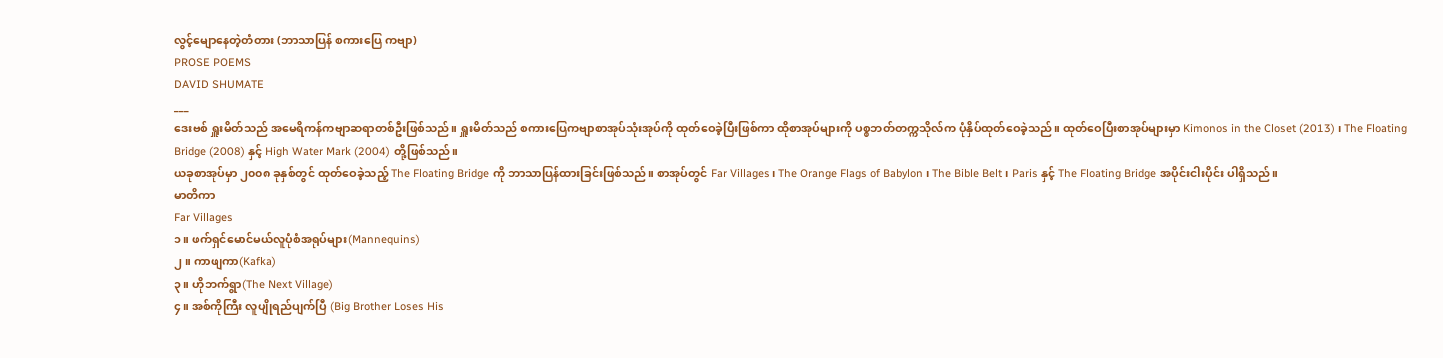လွင့်မျောနေတဲ့တံတား (ဘာသာပြန် စကားပြေ ကဗျာ)
PROSE POEMS
DAVID SHUMATE
___
ဒေးဗစ် ရှူးမိတ်သည် အမေရိကန်ကဗျာဆရာတစ်ဦးဖြစ်သည်။ ရှူးမိတ်သည် စကားပြေကဗျာစာအုပ်သုံးအုပ်ကို ထုတ်ဝေခဲ့ပြီးဖြစ်ကာ ထိုစာအုပ်များကို ပစ္စဘတ်တက္ကသိုလ်က ပုံနှိပ်ထုတ်ဝေခဲ့သည်။ ထုတ်ဝေပြီးစာအုပ်များမှာ Kimonos in the Closet (2013) ၊ The Floating Bridge (2008) နှင့် High Water Mark (2004) တို့ဖြစ်သည်။
ယခုစာအုပ်မှာ ၂၀၀၈ ခုနှစ်တွင် ထုတ်ဝေခဲ့သည့် The Floating Bridge ကို ဘာသာပြန်ထားခြင်းဖြစ်သည်။ စာအုပ်တွင် Far Villages၊ The Orange Flags of Babylon ၊ The Bible Belt ၊ Paris နှင့် The Floating Bridge အပိုင်းငါးပိုင်း ပါရှိသည်။
မာတိကာ
Far Villages
၁။ ဖက်ရှင်မောင်မယ်လူပုံစံအရုပ်များ(Mannequins)
၂။ ကာဖျကာ(Kafka)
၃။ ဟိုဘက်ရွာ(The Next Village)
၄။ အစ်ကိုကြီး လူပျိုရည်ပျက်ပြီ (Big Brother Loses His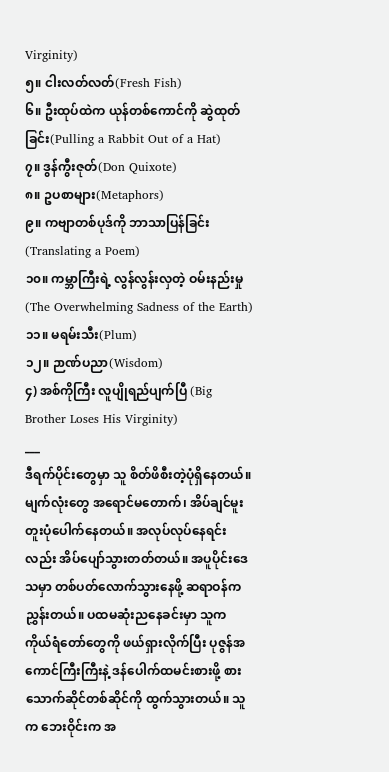Virginity)
၅။ ငါးလတ်လတ်(Fresh Fish)
၆။ ဦးထုပ်ထဲက ယုန်တစ်ကောင်ကို ဆွဲထုတ်ခြင်း(Pulling a Rabbit Out of a Hat)
၇။ ဒွန်ကွီးဇုတ်(Don Quixote)
၈။ ဥပစာများ(Metaphors)
၉။ ကဗျာတစ်ပုဒ်ကို ဘာသာပြန်ခြင်း(Translating a Poem)
၁၀။ ကမ္ဘာကြီးရဲ့ လွန်လွန်းလှတဲ့ ဝမ်းနည်းမှု(The Overwhelming Sadness of the Earth)
၁၁။ မရမ်းသီး(Plum)
၁၂။ ဉာဏ်ပညာ(Wisdom)
၄) အစ်ကိုကြီး လူပျိုရည်ပျက်ပြီ (Big Brother Loses His Virginity)
___
ဒီရက်ပိုင်းတွေမှာ သူ စိတ်ဖိစီးတဲ့ပုံရှိနေတယ်။ မျက်လုံးတွေ အရောင်မတောက်၊ အိပ်ချင်မူးတူးပုံပေါက်နေတယ်။ အလုပ်လုပ်နေရင်းလည်း အိပ်ပျော်သွားတတ်တယ်။ အပူပိုင်းဒေသမှာ တစ်ပတ်လောက်သွားနေဖို့ ဆရာဝန်က ညွှန်းတယ်။ ပထမဆုံးညနေခင်းမှာ သူက ကိုယ်ရံတော်တွေကို ဖယ်ရှားလိုက်ပြီး ပုဇွန်အကောင်ကြီးကြီးနဲ့ ဒန်ပေါက်ထမင်းစားဖို့ စားသောက်ဆိုင်တစ်ဆိုင်ကို ထွက်သွားတယ်။ သူက ဘေးဝိုင်းက အ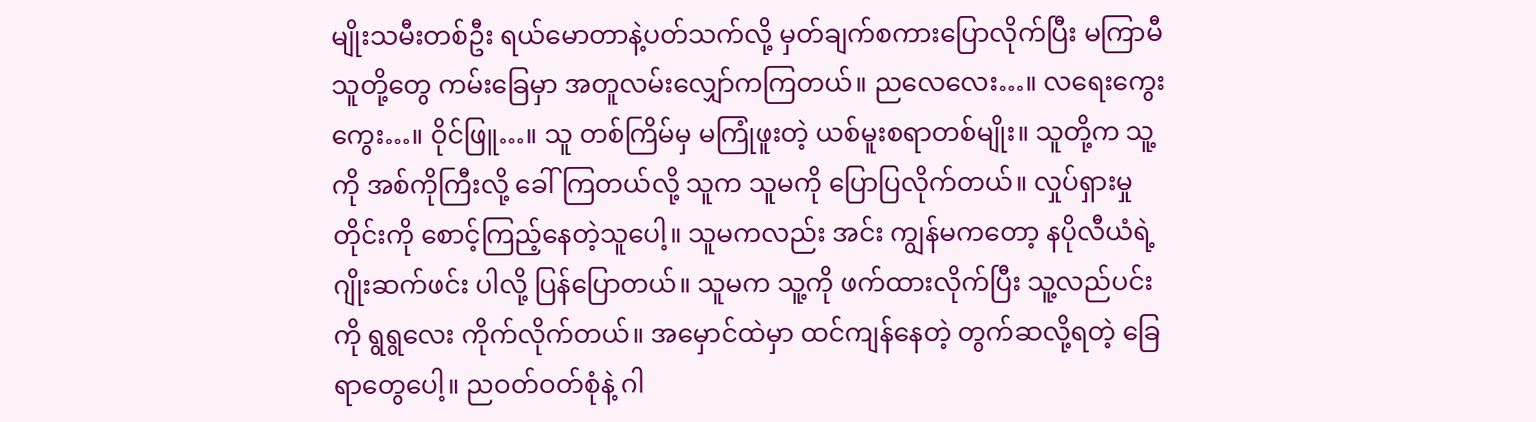မျိုးသမီးတစ်ဦး ရယ်မောတာနဲ့ပတ်သက်လို့ မှတ်ချက်စကားပြောလိုက်ပြီး မကြာမီ သူတို့တွေ ကမ်းခြေမှာ အတူလမ်းလျှော်ကကြတယ်။ ညလေလေး…။ လရေးကွေးကွေး…။ ဝိုင်ဖြူ…။ သူ တစ်ကြိမ်မှ မကြုံဖူးတဲ့ ယစ်မူးစရာတစ်မျိုး။ သူတို့က သူ့ကို အစ်ကိုကြီးလို့ ခေါ်ကြတယ်လို့ သူက သူမကို ပြောပြလိုက်တယ်။ လှုပ်ရှားမှုတိုင်းကို စောင့်ကြည့်နေတဲ့သူပေါ့။ သူမကလည်း အင်း ကျွန်မကတော့ နပိုလီယံရဲ့ ဂျိုးဆက်ဖင်း ပါလို့ ပြန်ပြောတယ်။ သူမက သူ့ကို ဖက်ထားလိုက်ပြီး သူ့လည်ပင်းကို ရွရွလေး ကိုက်လိုက်တယ်။ အမှောင်ထဲမှာ ထင်ကျန်နေတဲ့ တွက်ဆလို့ရတဲ့ ခြေရာတွေပေါ့။ ညဝတ်ဝတ်စုံနဲ့ ဂါ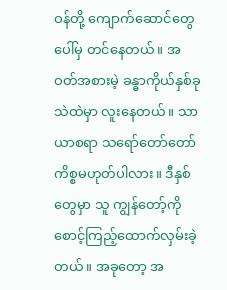ဝန်တို့ ကျောက်ဆောင်တွေပေါ်မှ တင်နေတယ်။ အဝတ်အစားမဲ့ ခန္ဓာကိုယ်နှစ်ခု သဲထဲမှာ လူးနေတယ်။ သာယာစရာ သရော်တော်တော်ကိစ္စမဟုတ်ပါလား။ ဒီနှစ်တွေမှာ သူ ကျွန်တော့်ကို စောင့်ကြည့်ထောက်လှမ်းခဲ့တယ်။ အခုတော့ အ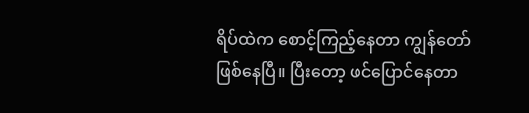ရိပ်ထဲက စောင့်ကြည့်နေတာ ကျွန်တော်ဖြစ်နေပြီ။ ပြီးတော့ ဖင်ပြောင်နေတာ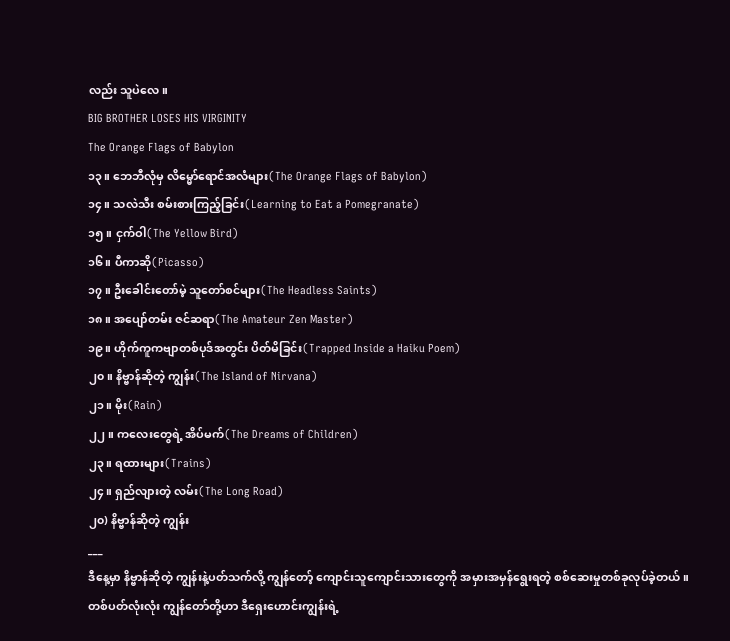လည်း သူပဲလေ။
BIG BROTHER LOSES HIS VIRGINITY
The Orange Flags of Babylon
၁၃။ ဘေဘီလုံမှ လိမ္မော်ရောင်အလံများ(The Orange Flags of Babylon)
၁၄။ သလဲသီး စမ်းစားကြည့်ခြင်း(Learning to Eat a Pomegranate)
၁၅။ ငှက်ဝါ(The Yellow Bird)
၁၆။ ပီကာဆို(Picasso)
၁၇။ ဦးခေါင်းတော်မဲ့ သူတော်စင်များ(The Headless Saints)
၁၈။ အပျော်တမ်း ဇင်ဆရာ(The Amateur Zen Master)
၁၉။ ဟိုက်ကူကဗျာတစ်ပုဒ်အတွင်း ပိတ်မိခြင်း(Trapped Inside a Haiku Poem)
၂၀။ နိဗ္ဗာန်ဆိုတဲ့ ကျွန်း(The Island of Nirvana)
၂၁။ မိုး(Rain)
၂၂။ ကလေးတွေရဲ့ အိပ်မက်(The Dreams of Children)
၂၃။ ရထားများ(Trains)
၂၄။ ရှည်လျားတဲ့ လမ်း(The Long Road)
၂၀) နိဗ္ဗာန်ဆိုတဲ့ ကျွန်း
___
ဒီနေ့မှာ နိဗ္ဗာန်ဆိုတဲ့ ကျွန်းနဲ့ပတ်သက်လို့ ကျွန်တော့် ကျောင်းသူကျောင်းသားတွေကို အမှားအမှန်ရွေးရတဲ့ စစ်ဆေးမှုတစ်ခုလုပ်ခဲ့တယ်။ တစ်ပတ်လုံးလုံး ကျွန်တော်တို့ဟာ ဒီရှေးဟောင်းကျွန်းရဲ့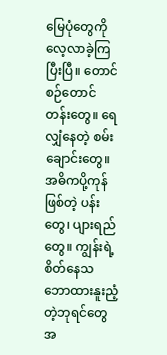မြေပုံတွေကို လေ့လာခဲ့ကြပြီးပြီ။ တောင်စဉ်တောင်တန်းတွေ။ ရေလျှံနေတဲ့ စမ်းချောင်းတွေ။ အဓိကပို့ကုန်ဖြစ်တဲ့ ပန်းတွေ၊ ပျားရည်တွေ။ ကျွန်းရဲ့ စိတ်နေသဘောထားနူးညံ့တဲ့ဘုရင်တွေအ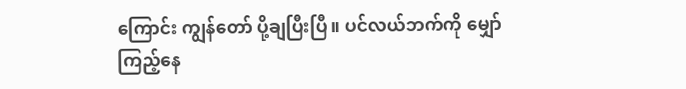ကြောင်း ကျွန်တော် ပို့ချပြီးပြီ။ ပင်လယ်ဘက်ကို မျှော်ကြည့်နေ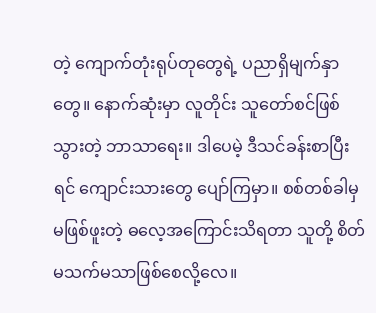တဲ့ ကျောက်တုံးရုပ်တုတွေရဲ့ ပညာရှိမျက်နှာတွေ။ နောက်ဆုံးမှာ လူတိုင်း သူတော်စင်ဖြစ်သွားတဲ့ ဘာသာရေး။ ဒါပေမဲ့ ဒီသင်ခန်းစာပြီးရင် ကျောင်းသားတွေ ပျော်ကြမှာ။ စစ်တစ်ခါမှ မဖြစ်ဖူးတဲ့ ဓလေ့အကြောင်းသိရတာ သူတို့ စိတ်မသက်မသာဖြစ်စေလို့လေ။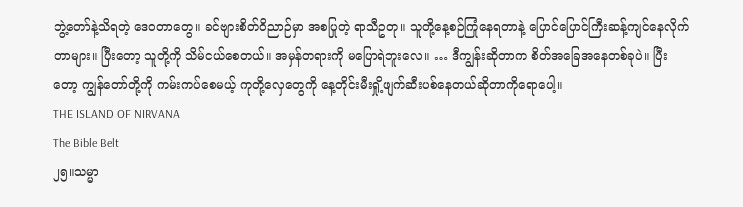ဘွဲ့တော်နဲ့သိရတဲ့ ဒေဝတာတွေ။ ခင်ဗျားစိတ်ဝိညာဉ်မှာ အစပြုတဲ့ ရာသီဥတု။ သူတို့နေ့စဉ်ကြုံနေရတာနဲ့ ပြောင်ပြောင်ကြီးဆန့်ကျင်နေလိုက်တာများ။ ပြီးတော့ သူတို့ကို သိမ်ငယ်စေတယ်။ အမှန်တရားကို မပြောရဲဘူးလေ။ … ဒီကျွန်းဆိုတာက စိတ်အခြေအနေတစ်ခုပဲ။ ပြီးတော့ ကျွန်တော်တို့ကို ကမ်းကပ်စေမယ့် ကုတို့လှေတွေကို နေ့တိုင်းမီးရှို့ဖျက်ဆီးပစ်နေတယ်ဆိုတာကိုရောပေါ့။
THE ISLAND OF NIRVANA
The Bible Belt
၂၅။သမ္မာ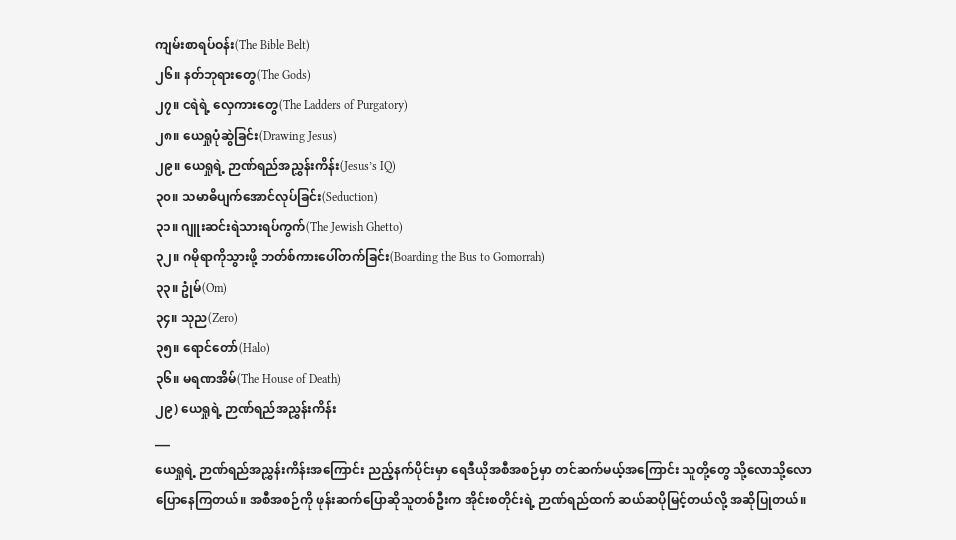ကျမ်းစာရပ်ဝန်း(The Bible Belt)
၂၆။ နတ်ဘုရားတွေ(The Gods)
၂၇။ ငရဲရဲ့ လှေကားတွေ(The Ladders of Purgatory)
၂၈။ ယေရှုပုံဆွဲခြင်း(Drawing Jesus)
၂၉။ ယေရှုရဲ့ ဉာဏ်ရည်အညွှန်းကိန်း(Jesus’s IQ)
၃၀။ သမာဓိပျက်အောင်လုပ်ခြင်း(Seduction)
၃၁။ ဂျူးဆင်းရဲသားရပ်ကွက်(The Jewish Ghetto)
၃၂။ ဂမိုရာကိုသွားဖို့ ဘတ်စ်ကားပေါ်တက်ခြင်း(Boarding the Bus to Gomorrah)
၃၃။ ဥုံမ်(Om)
၃၄။ သုည(Zero)
၃၅။ ရောင်တော်(Halo)
၃၆။ မရဏအိမ်(The House of Death)
၂၉) ယေရှုရဲ့ ဉာဏ်ရည်အညွှန်းကိန်း
___
ယေရှုရဲ့ ဉာဏ်ရည်အညွှန်းကိန်းအကြောင်း ညည့်နက်ပိုင်းမှာ ရေဒီယိုအစီအစဉ်မှာ တင်ဆက်မယ့်အကြောင်း သူတို့တွေ သို့လောသို့လော ပြောနေကြတယ်။ အစီအစဉ်ကို ဖုန်းဆက်ပြောဆိုသူတစ်ဦးက အိုင်းစတိုင်းရဲ့ ဉာဏ်ရည်ထက် ဆယ်ဆပိုမြင့်တယ်လို့ အဆိုပြုတယ်။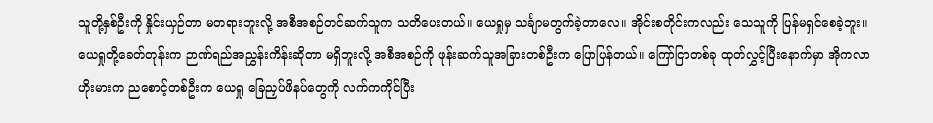သူတို့နှစ်ဦးကို နှိုင်းယှဉ်တာ မတရားဘူးလို့ အစီအစဉ်တင်ဆက်သူက သတိပေးတယ်။ ယေရှုမှ သင်္ချာမတွက်ခဲ့တာလေ။ အိုင်းစတိုင်းကလည်း သေသူကို ပြန်မရှင်စေခဲ့ဘူး။ ယေရှုတို့ခေတ်တုန်းက ဉာဏ်ရည်အညွှန်းကိန်းဆိုတာ မရှိဘူးလို့ အစီအစဉ်ကို ဖုန်းဆက်သူအခြားတစ်ဦးက ပြောပြန်တယ်။ ကြော်ငြာတစ်ခု ထုတ်လွှင့်ပြီးနောက်မှာ အိုကလာဟိုးမားက ညစောင့်တစ်ဦးက ယေရှု ခြေညှပ်ဖိနပ်တွေကို လက်ကကိုင်ပြီး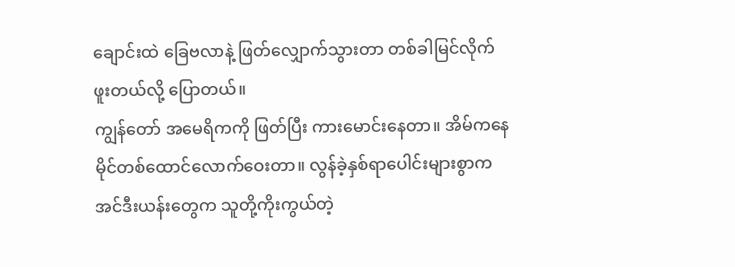ချောင်းထဲ ခြေဗလာနဲ့ ဖြတ်လျှောက်သွားတာ တစ်ခါမြင်လိုက်ဖူးတယ်လို့ ပြောတယ်။
ကျွန်တော် အမေရိကကို ဖြတ်ပြီး ကားမောင်းနေတာ။ အိမ်ကနေ မိုင်တစ်ထောင်လောက်ဝေးတာ။ လွန်ခဲ့နှစ်ရာပေါင်းများစွာက အင်ဒီးယန်းတွေက သူတို့ကိုးကွယ်တဲ့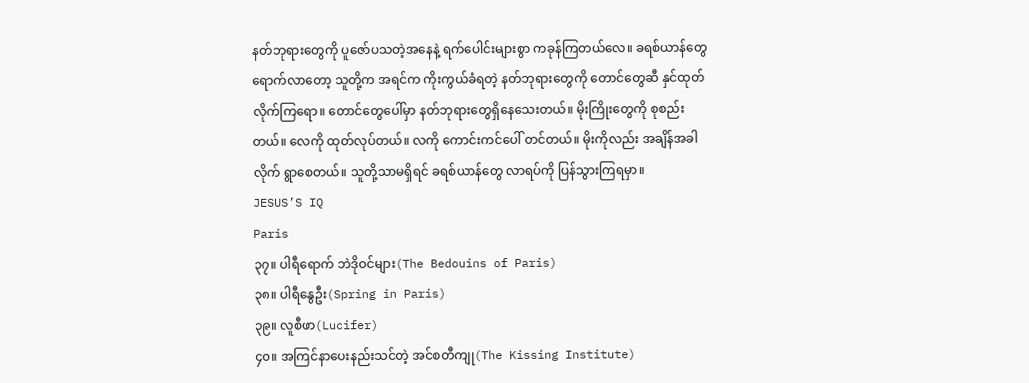နတ်ဘုရားတွေကို ပူဇော်ပသတဲ့အနေနဲ့ ရက်ပေါင်းများစွာ ကခုန်ကြတယ်လေ။ ခရစ်ယာန်တွေ ရောက်လာတော့ သူတို့က အရင်က ကိုးကွယ်ခံရတဲ့ နတ်ဘုရားတွေကို တောင်တွေဆီ နှင်ထုတ်လိုက်ကြရော။ တောင်တွေပေါ်မှာ နတ်ဘုရားတွေရှိနေသေးတယ်။ မိုးကြိုးတွေကို စုစည်းတယ်။ လေကို ထုတ်လုပ်တယ်။ လကို ကောင်းကင်ပေါ် တင်တယ်။ မိုးကိုလည်း အချိန်အခါလိုက် ရွာစေတယ်။ သူတို့သာမရှိရင် ခရစ်ယာန်တွေ လာရပ်ကို ပြန်သွားကြရမှာ။
JESUS’S IQ
Paris
၃၇။ ပါရီရောက် ဘဲဒိုဝင်များ(The Bedouins of Paris)
၃၈။ ပါရီနွေဦး(Spring in Paris)
၃၉။ လူစီဖာ(Lucifer)
၄၀။ အကြင်နာပေးနည်းသင်တဲ့ အင်စတီကျု(The Kissing Institute)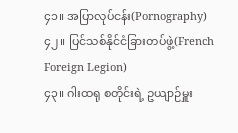၄၁။ အပြာလုပ်ငန်း(Pornography)
၄၂။ ပြင်သစ်နိုင်ငံခြားတပ်ဖွဲ့(French Foreign Legion)
၄၃။ ဂါးထရု စတိုင်းရဲ့ ဥယျာဉ်မှူး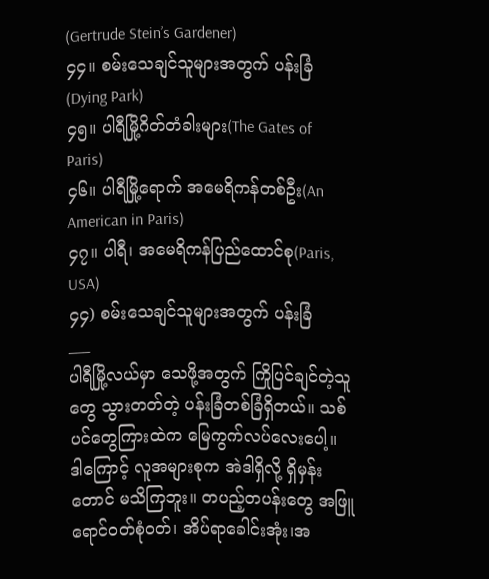(Gertrude Stein’s Gardener)
၄၄။ စမ်းသေချင်သူများအတွက် ပန်းခြံ(Dying Park)
၄၅။ ပါရီမြို့ဂိတ်တံခါးများ(The Gates of Paris)
၄၆။ ပါရီမြို့ရောက် အမေရိကန်တစ်ဦး(An American in Paris)
၄၇။ ပါရီ၊ အမေရိကန်ပြည်ထောင်စု(Paris, USA)
၄၄) စမ်းသေချင်သူများအတွက် ပန်းခြံ
___
ပါရီမြို့လယ်မှာ သေဖို့အတွက် ကြိုပြင်ချင်တဲ့သူတွေ သွားတတ်တဲ့ ပန်းခြံတစ်ခြံရှိတယ်။ သစ်ပင်တွေကြားထဲက မြေကွက်လပ်လေးပေါ့။ ဒါကြောင့် လူအများစုက အဲဒါရှိလို့ ရှိမှန်းတောင် မသိကြဘူး။ တပည့်တပန်းတွေ အဖြူရောင်ဝတ်စုံဝတ်၊ အိပ်ရာခေါင်းအုံး၊အ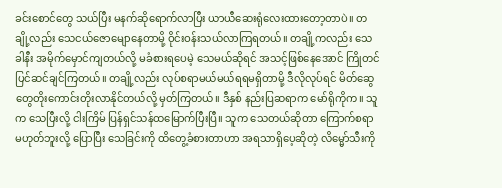ခင်းစောင်တွေ သယ်ပြီး မနက်ဆိုရောက်လာပြီး ယာယီဆေးရုံလေးထားတော့တာပဲ။ တချို့လည်း သေငယ်ဇောမျောနေတာမို့ ဝိုင်းဝန်းသယ်လာကြရတယ်။ တချို့ကလည်း သေခါနီး အမိုက်မှောင်ကျတယ်လို့ မခံစားရပေမဲ့ သေမယ်ဆိုရင် အသင့်ဖြစ်နေအောင် ကြိုတင်ပြင်ဆင်ချင်ကြတယ်။ တချို့လည်း လုပ်စရာမယ်မယ်ရရမရှိတာမို့ ဒီလိုလုပ်ရင် မိတ်ဆွေတွေတိုးကောင်းတိုးလာနိုင်တယ်လို့ မှတ်ကြတယ်။ ဒီနှစ် နည်းပြဆရာက မော်ရိုကိုက။ သူက သေပြီးလို့ ငါးကြိမ် ပြန်ရှင်သန်ထမြောက်ပြီးပြီ။ သူက သေတယ်ဆိုတာ ကြောက်စရာမဟုတ်ဘူးလို့ ပြောပြီး သေခြင်းကို ထိတွေ့ခံစားတာဟာ အရသာရှိပေ့ဆိုတဲ့ လိမ္မော်သီးကို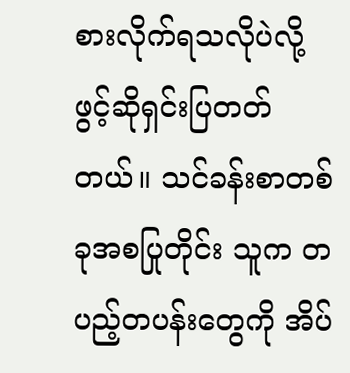စားလိုက်ရသလိုပဲလို့ ဖွင့်ဆိုရှင်းပြတတ်တယ်။ သင်ခန်းစာတစ်ခုအစပြုတိုင်း သူက တပည့်တပန်းတွေကို အိပ်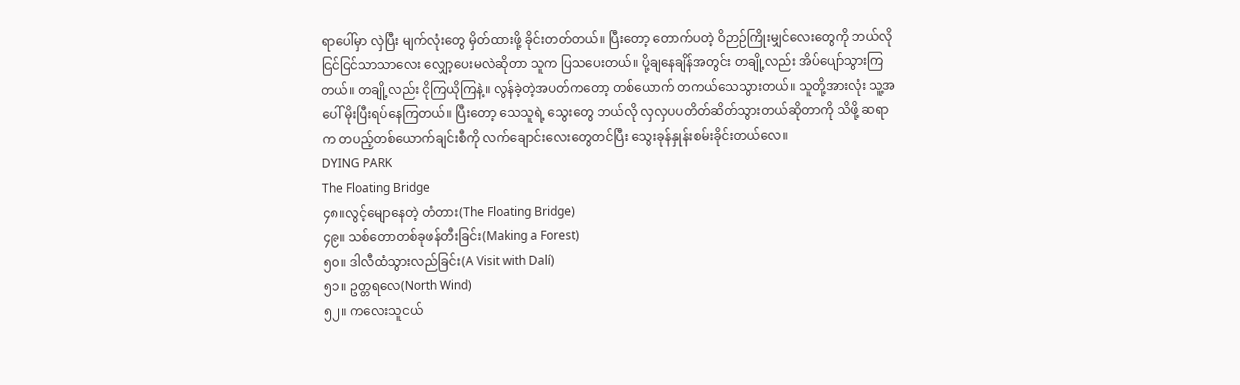ရာပေါ်မှာ လှဲပြီး မျက်လုံးတွေ မှိတ်ထားဖို့ ခိုင်းတတ်တယ်။ ပြီးတော့ တောက်ပတဲ့ ဝိဉာဉ်ကြိုးမျှင်လေးတွေကို ဘယ်လို ငြင်ငြင်သာသာလေး လျှော့ပေးမလဲဆိုတာ သူက ပြသပေးတယ်။ ပို့ချနေချိန်အတွင်း တချို့လည်း အိပ်ပျော်သွားကြတယ်။ တချို့လည်း ငိုကြယိုကြနဲ့။ လွန်ခဲ့တဲ့အပတ်ကတော့ တစ်ယောက် တကယ်သေသွားတယ်။ သူတို့အားလုံး သူ့အပေါ် မိုးပြီးရပ်နေကြတယ်။ ပြီးတော့ သေသူရဲ့ သွေးတွေ ဘယ်လို လှလှပပတိတ်ဆိတ်သွားတယ်ဆိုတာကို သိဖို့ ဆရာက တပည့်တစ်ယောက်ချင်းစီကို လက်ချောင်းလေးတွေတင်ပြီး သွေးခုန်နှုန်းစမ်းခိုင်းတယ်လေ။
DYING PARK
The Floating Bridge
၄၈။လွင့်မျောနေတဲ့ တံတား(The Floating Bridge)
၄၉။ သစ်တောတစ်ခုဖန်တီးခြင်း(Making a Forest)
၅၀။ ဒါလီထံသွားလည်ခြင်း(A Visit with Dalí)
၅၁။ ဥတ္တရလေ(North Wind)
၅၂။ ကလေးသူငယ်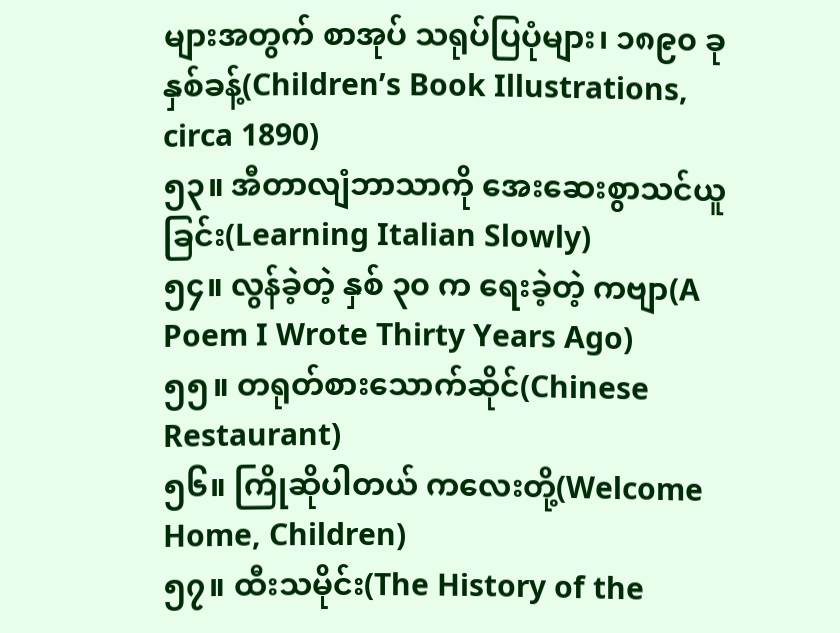များအတွက် စာအုပ် သရုပ်ပြပုံများ၊ ၁၈၉၀ ခုနှစ်ခန့်(Children’s Book Illustrations, circa 1890)
၅၃။ အီတာလျံဘာသာကို အေးဆေးစွာသင်ယူခြင်း(Learning Italian Slowly)
၅၄။ လွန်ခဲ့တဲ့ နှစ် ၃၀ က ရေးခဲ့တဲ့ ကဗျာ(A Poem I Wrote Thirty Years Ago)
၅၅။ တရုတ်စားသောက်ဆိုင်(Chinese Restaurant)
၅၆။ ကြိုဆိုပါတယ် ကလေးတို့(Welcome Home, Children)
၅၇။ ထီးသမိုင်း(The History of the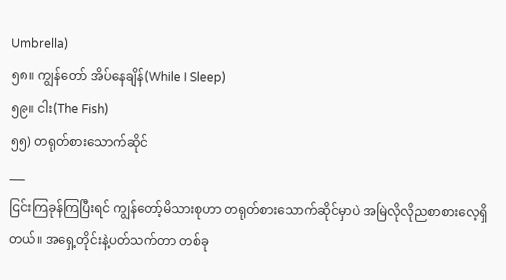Umbrella)
၅၈။ ကျွန်တော် အိပ်နေချိန်(While I Sleep)
၅၉။ ငါး(The Fish)
၅၅) တရုတ်စားသောက်ဆိုင်
___
ငြင်းကြခုန်ကြပြီးရင် ကျွန်တော့်မိသားစုဟာ တရုတ်စားသောက်ဆိုင်မှာပဲ အမြဲလိုလိုညစာစားလေ့ရှိတယ်။ အရှေ့တိုင်းနဲ့ပတ်သက်တာ တစ်ခု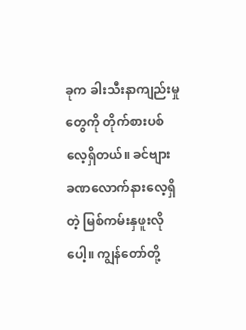ခုက ခါးသီးနာကျည်းမှုတွေကို တိုက်စားပစ်လေ့ရှိတယ်။ ခင်ဗျား ခဏလောက်နားလေ့ရှိတဲ့ မြစ်ကမ်းနှဖူးလိုပေါ့။ ကျွန်တော်တို့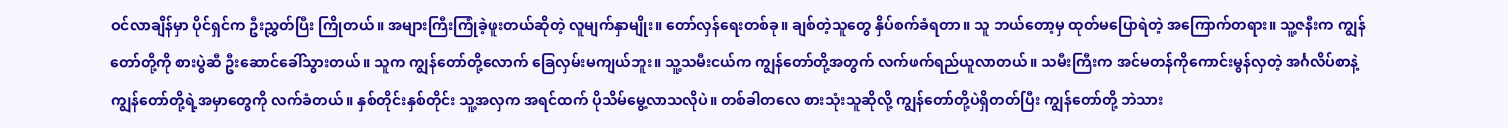ဝင်လာချိန်မှာ ပိုင်ရှင်က ဦးညွှတ်ပြီး ကြိုတယ်။ အများကြီးကြုံခဲ့ဖူးတယ်ဆိုတဲ့ လူမျက်နှာမျိုး။ တော်လှန်ရေးတစ်ခု။ ချစ်တဲ့သူတွေ နှိပ်စက်ခံရတာ။ သူ ဘယ်တော့မှ ထုတ်မပြောရဲတဲ့ အကြောက်တရား။ သူ့ဇနီးက ကျွန်တော်တို့ကို စားပွဲဆီ ဦးဆောင်ခေါ်သွားတယ်။ သူက ကျွန်တော်တို့လောက် ခြေလှမ်းမကျယ်ဘူး။ သူ့သမီးငယ်က ကျွန်တော်တို့အတွက် လက်ဖက်ရည်ယူလာတယ်။ သမီးကြီးက အင်မတန်ကိုကောင်းမွန်လှတဲ့ အင်္ဂလိပ်စာနဲ့ ကျွန်တော်တို့ရဲ့အမှာတွေကို လက်ခံတယ်။ နှစ်တိုင်းနှစ်တိုင်း သူ့အလှက အရင်ထက် ပိုသိမ်မွေ့လာသလိုပဲ။ တစ်ခါတလေ စားသုံးသူဆိုလို့ ကျွန်တော်တို့ပဲရှိတတ်ပြီး ကျွန်တော်တို့ ဘဲသား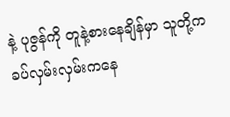နဲ့ ပုဇွန်ကို တူနဲ့စားနေချိန်မှာ သူတို့က ခပ်လှမ်းလှမ်းကနေ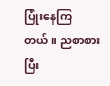ပြုံးနေကြတယ်။ ညစာစားပြီး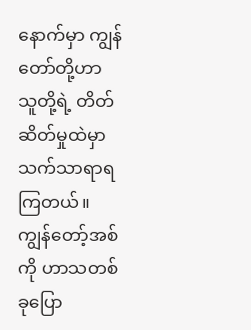နောက်မှာ ကျွန်တော်တို့ဟာ သူတို့ရဲ့ တိတ်ဆိတ်မှုထဲမှာ သက်သာရာရကြတယ်။ ကျွန်တော့်အစ်ကို ဟာသတစ်ခုပြော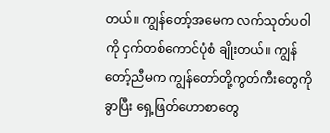တယ်။ ကျွန်တော့်အမေက လက်သုတ်ပဝါကို ငှက်တစ်ကောင်ပုံစံ ချိုးတယ်။ ကျွန်တော့်ညီမက ကျွန်တော်တို့ကွတ်ကီးတွေကို ခွာပြီး ရှေ့ဖြတ်ဟောစာတွေ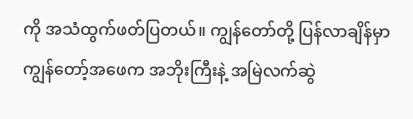ကို အသံထွက်ဖတ်ပြတယ်။ ကျွန်တော်တို့ ပြန်လာချိန်မှာ ကျွန်တော့်အဖေက အဘိုးကြီးနဲ့ အမြဲလက်ဆွဲ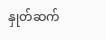နှုတ်ဆက်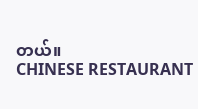တယ်။
CHINESE RESTAURANT